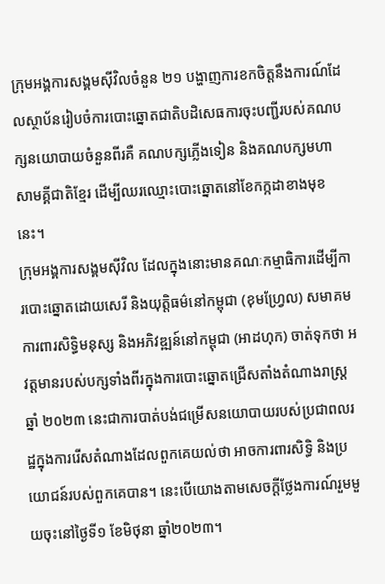ក្រុមអង្គការសង្គមស៊ីវិលចំនួន ២១ បង្ហាញការខកចិត្តនឹងការណ៍ដែលស្ថាប័នរៀបចំការបោះឆ្នោតជាតិបដិសេធការចុះបញ្ជីរបស់គណបក្សនយោបាយចំនួនពីរគឺ គណបក្សភ្លើងទៀន និងគណបក្សមហាសាមគ្គីជាតិខ្មែរ ដើម្បីឈរឈ្មោះបោះឆ្នោតនៅខែកក្កដាខាងមុខនេះ។
ក្រុមអង្គការសង្គមស៊ីវិល ដែលក្នុងនោះមានគណៈកម្មាធិការដើម្បីការបោះឆ្នោតដោយសេរី និងយុត្តិធម៌នៅកម្ពុជា (ខុមហ្វ្រែល) សមាគមការពារសិទ្ធិមនុស្ស និងអភិវឌ្ឍន៍នៅកម្ពុជា (អាដហុក) ចាត់ទុកថា អវត្តមានរបស់បក្សទាំងពីរក្នុងការបោះឆ្នោតជ្រើសតាំងតំណាងរាស្ត្រឆ្នាំ ២០២៣ នេះជាការបាត់បង់ជម្រើសនយោបាយរបស់ប្រជាពលរដ្ឋក្នុងការរើសតំណាងដែលពួកគេយល់ថា អាចការពារសិទ្ធិ និងប្រយោជន៍របស់ពួកគេបាន។ នេះបើយោងតាមសេចក្តីថ្លែងការណ៍រួមមួយចុះនៅថ្ងៃទី១ ខែមិថុនា ឆ្នាំ២០២៣។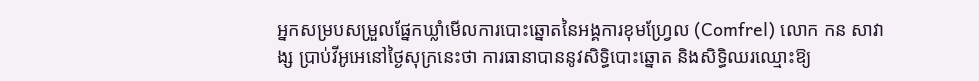អ្នកសម្របសម្រួលផ្នែកឃ្លាំមើលការបោះឆ្នោតនៃអង្គការខុមហ្វ្រែល (Comfrel) លោក កន សាវាង្ស ប្រាប់វីអូអេនៅថ្ងៃសុក្រនេះថា ការធានាបាននូវសិទ្ធិបោះឆ្នោត និងសិទ្ធិឈរឈ្មោះឱ្យ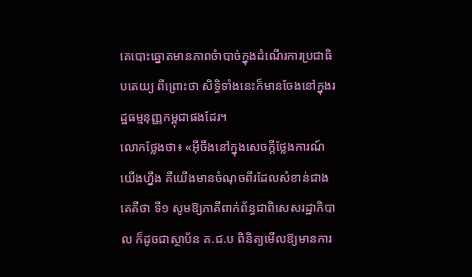គេបោះឆ្នោតមានភាពចំាបាច់ក្នុងដំណើរការប្រជាធិបតេយ្យ ពីព្រោះថា សិទ្ធិទាំងនេះក៏មានចែងនៅក្នុងរដ្ឋធម្មនុញ្ញកម្ពុជាផងដែរ។
លោកថ្លែងថា៖ «អ៊ីចឹងនៅក្នុងសេចក្តីថ្លែងការណ៍យើងហ្នឹង គឺយើងមានចំណុចពីរដែលសំខាន់ជាងគេគឺថា ទី១ សូមឱ្យភាគីពាក់ព័ន្ធជាពិសេសរដ្ឋាភិបាល ក៏ដូចជាស្ថាប័ន គ.ជ.ប ពិនិត្យមើលឱ្យមានការ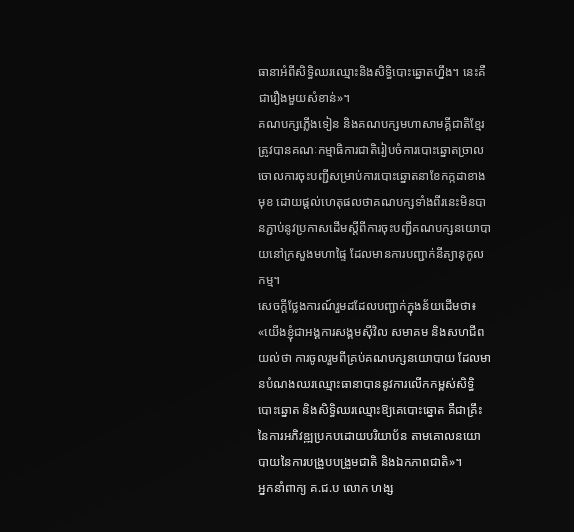ធានាអំពីសិទ្ធិឈរឈ្មោះនិងសិទ្ធិបោះឆ្នោតហ្នឹង។ នេះគឺជារឿងមួយសំខាន់»។
គណបក្សភ្លើងទៀន និងគណបក្សមហាសាមគ្គីជាតិខ្មែរត្រូវបានគណៈកម្មាធិការជាតិរៀបចំការបោះឆ្នោតច្រាលចោលការចុះបញ្ជីសម្រាប់ការបោះឆ្នោតនាខែកក្កដាខាងមុខ ដោយផ្តល់ហេតុផលថាគណបក្សទាំងពីរនេះមិនបានភ្ជាប់នូវប្រកាសដើមស្តីពីការចុះបញ្ជីគណបក្សនយោបាយនៅក្រសួងមហាផ្ទៃ ដែលមានការបញ្ជាក់នីត្យានុកូលកម្ម។
សេចក្តីថ្លែងការណ៍រួមដដែលបញ្ជាក់ក្នុងន័យដើមថា៖ «យើងខ្ញុំជាអង្គការសង្គមស៊ីវិល សមាគម និងសហជីព យល់ថា ការចូលរួមពីគ្រប់គណបក្សនយោបាយ ដែលមានបំណងឈរឈ្មោះធានាបាននូវការលើកកម្ពស់សិទ្ធិបោះឆ្នោត និងសិទ្ធិឈរឈ្មោះឱ្យគេបោះឆ្នោត គឺជាគ្រឹះនៃការអភិវឌ្ឍប្រកបដោយបរិយាប័ន តាមគោលនយោបាយនៃការបង្រួបបង្រួមជាតិ និងឯកភាពជាតិ»។
អ្នកនាំពាក្យ គ.ជ.ប លោក ហង្ស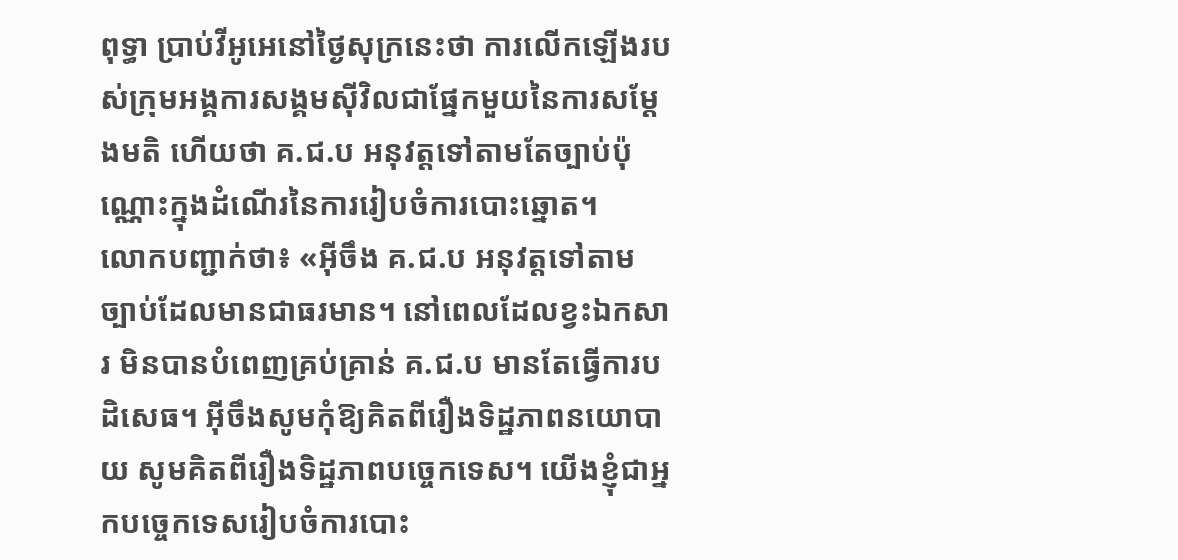ពុទ្ធា ប្រាប់វីអូអេនៅថ្ងៃសុក្រនេះថា ការលើកឡើងរបស់ក្រុមអង្គការសង្គមស៊ីវិលជាផ្នែកមួយនៃការសម្តែងមតិ ហើយថា គ.ជ.ប អនុវត្តទៅតាមតែច្បាប់ប៉ុណ្ណោះក្នុងដំណើរនៃការរៀបចំការបោះឆ្នោត។
លោកបញ្ជាក់ថា៖ «អ៊ីចឹង គ.ជ.ប អនុវត្តទៅតាមច្បាប់ដែលមានជាធរមាន។ នៅពេលដែលខ្វះឯកសារ មិនបានបំពេញគ្រប់គ្រាន់ គ.ជ.ប មានតែធ្វើការបដិសេធ។ អ៊ីចឹងសូមកុំឱ្យគិតពីរឿងទិដ្ឋភាពនយោបាយ សូមគិតពីរឿងទិដ្ឋភាពបច្ចេកទេស។ យើងខ្ញុំជាអ្នកបច្ចេកទេសរៀបចំការបោះ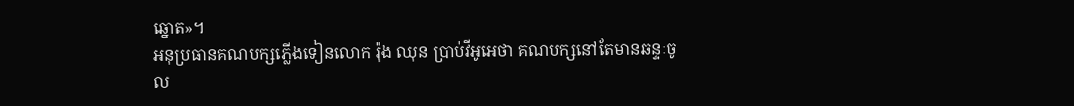ឆ្នោត»។
អនុប្រធានគណបក្សភ្លើងទៀនលោក រ៉ុង ឈុន ប្រាប់វីអូអេថា គណបក្សនៅតែមានឆន្ទៈចូល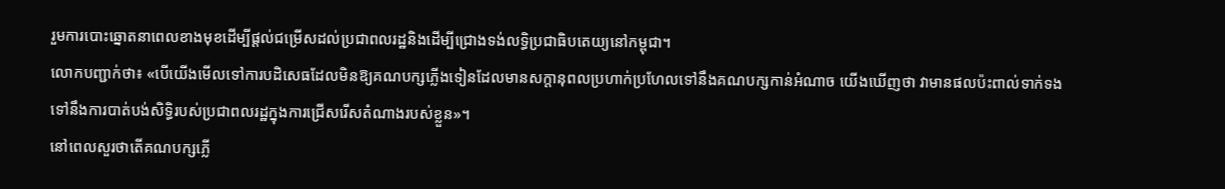រួមការបោះឆ្នោតនាពេលខាងមុខដើម្បីផ្តល់ជម្រើសដល់ប្រជាពលរដ្ឋនិងដើម្បីជ្រោងទង់លទ្ធិប្រជាធិបតេយ្យនៅកម្ពុជា។
លោកបញ្ជាក់ថា៖ «បើយើងមើលទៅការបដិសេធដែលមិនឱ្យគណបក្សភ្លើងទៀនដែលមានសក្តានុពលប្រហាក់ប្រហែលទៅនឹងគណបក្សកាន់អំណាច យើងឃើញថា វាមានផលប៉ះពាល់ទាក់ទងទៅនឹងការបាត់បង់សិទ្ធិរបស់ប្រជាពលរដ្ឋក្នុងការជ្រើសរើសតំណាងរបស់ខ្លួន»។
នៅពេលសួរថាតើគណបក្សភ្លើ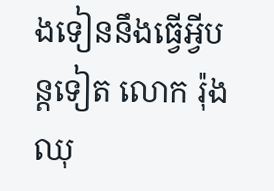ងទៀននឹងធ្វើអ្វីបន្តទៀត លោក រ៉ុង ឈុ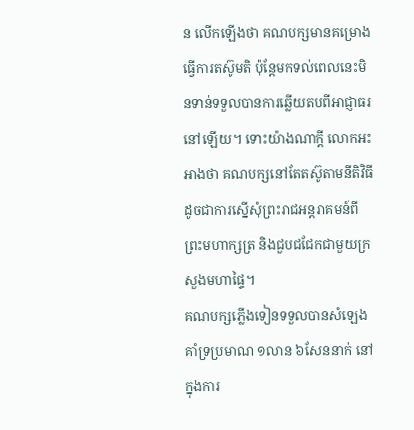ន លើកឡើងថា គណបក្សមានគម្រោងធ្វើការតស៊ូមតិ ប៉ុន្តែមកទល់ពេលនេះមិនទាន់ទទួលបានការឆ្លើយតបពីអាជ្ញាធរនៅឡើយ។ ទោះយ៉ាងណាក្តី លោកអះអាងថា គណបក្សនៅតែតស៊ូតាមនីតិវិធីដូចជាការស្នើសុំព្រះរាជអន្តរាគមន៍ពីព្រះមហាក្សត្រ និងជួបជជែកជាមួយក្រសួងមហាផ្ទៃ។
គណបក្សភ្លើងទៀនទទួលបានសំឡេងគាំទ្រប្រមាណ ១លាន ៦សែននាក់ នៅក្នុងការ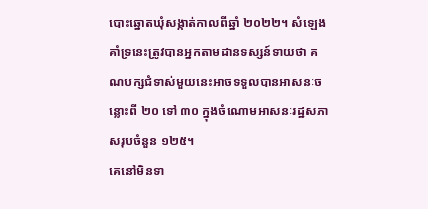បោះឆ្នោតឃុំសង្កាត់កាលពីឆ្នាំ ២០២២។ សំឡេងគាំទ្រនេះត្រូវបានអ្នកតាមដានទស្សន៍ទាយថា គណបក្សជំទាស់មួយនេះអាចទទួលបានអាសនៈចន្លោះពី ២០ ទៅ ៣០ ក្នុងចំណោមអាសនៈរដ្ឋសភាសរុបចំនួន ១២៥។
គេនៅមិនទា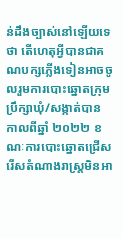ន់ដឹងច្បាស់នៅឡើយទេថា តើហេតុអ្វីបានជាគណបក្សភ្លើងទៀនអាចចូលរួមការបោះឆ្នោតក្រុមប្រឹក្សាឃុំ/សង្កាត់បាន កាលពីឆ្នាំ ២០២២ ខណៈការបោះឆ្នោតជ្រើសរើសតំណាងរាស្ត្រមិនអា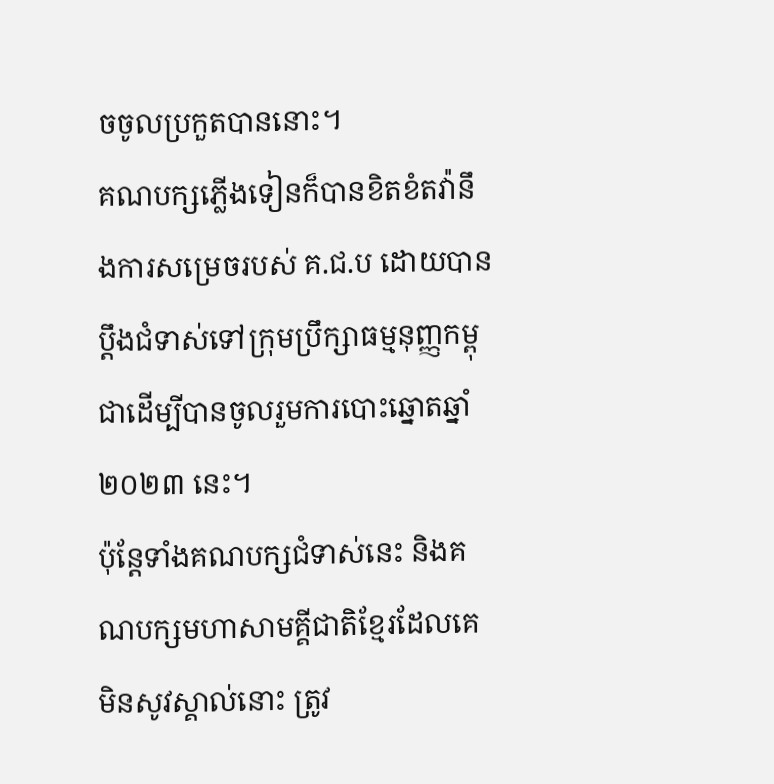ចចូលប្រកួតបាននោះ។
គណបក្សភ្លើងទៀនក៏បានខិតខំតវ៉ានឹងការសម្រេចរបស់ គ.ជ.ប ដោយបានប្តឹងជំទាស់ទៅក្រុមប្រឹក្សាធម្មនុញ្ញកម្ពុជាដើម្បីបានចូលរួមការបោះឆ្នោតឆ្នាំ ២០២៣ នេះ។
ប៉ុន្តែទាំងគណបក្សជំទាស់នេះ និងគណបក្សមហាសាមគ្គីជាតិខ្មែរដែលគេមិនសូវស្គាល់នោះ ត្រូវ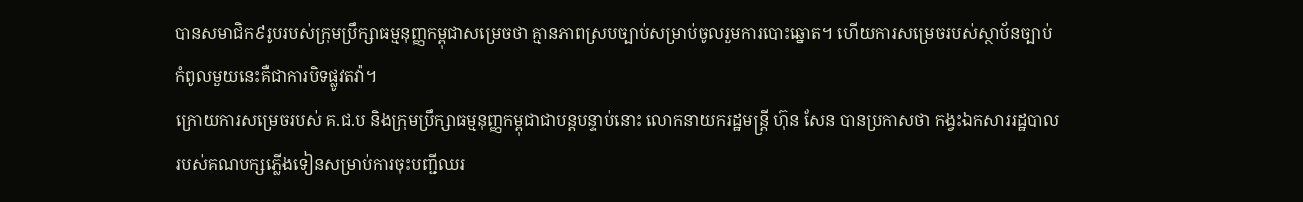បានសមាជិក៩រូបរបស់ក្រុមប្រឹក្សាធម្មនុញ្ញកម្ពុជាសម្រេចថា គ្មានភាពស្របច្បាប់សម្រាប់ចូលរួមការបោះឆ្នោត។ ហើយការសម្រេចរបស់ស្ថាប័នច្បាប់កំពូលមួយនេះគឺជាការបិទផ្លូវតវ៉ា។
ក្រោយការសម្រេចរបស់ គ.ជ.ប និងក្រុមប្រឹក្សាធម្មនុញ្ញកម្ពុជាជាបន្តបន្ទាប់នោះ លោកនាយករដ្ឋមន្ត្រី ហ៊ុន សែន បានប្រកាសថា កង្វះឯកសាររដ្ឋបាលរបស់គណបក្សភ្លើងទៀនសម្រាប់ការចុះបញ្ជីឈរ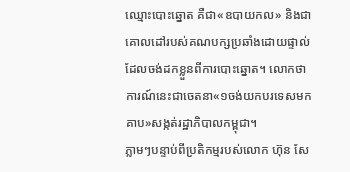ឈ្មោះបោះឆ្នោត គឺជា«ឧបាយកល» និងជាគោលដៅរបស់គណបក្សប្រឆាំងដោយផ្ទាល់ ដែលចង់ដកខ្លួនពីការបោះឆ្នោត។ លោកថា ការណ៍នេះជាចេតនា«១ចង់យកបរទេសមកគាប»សង្កត់រដ្ឋាភិបាលកម្ពុជា។
ភ្លាមៗបន្ទាប់ពីប្រតិកម្មរបស់លោក ហ៊ុន សែ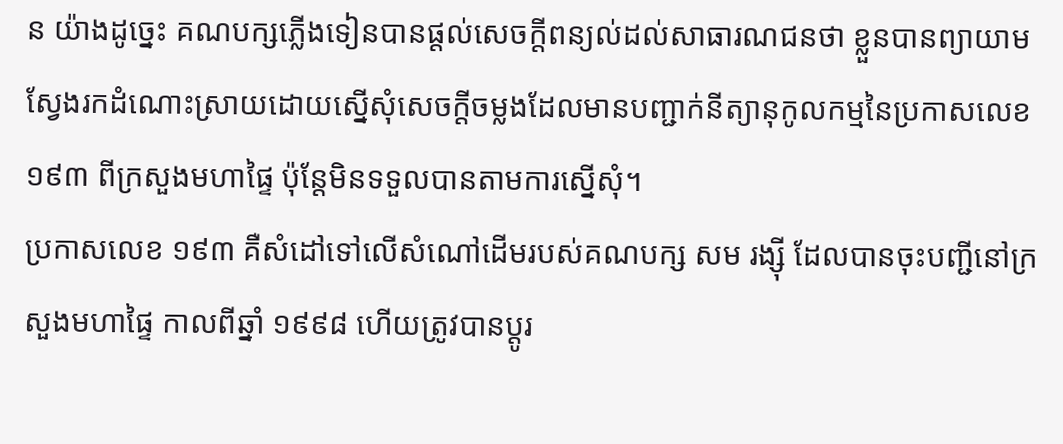ន យ៉ាងដូច្នេះ គណបក្សភ្លើងទៀនបានផ្តល់សេចក្តីពន្យល់ដល់សាធារណជនថា ខ្លួនបានព្យាយាមស្វែងរកដំណោះស្រាយដោយស្នើសុំសេចក្តីចម្លងដែលមានបញ្ជាក់នីត្យានុកូលកម្មនៃប្រកាសលេខ ១៩៣ ពីក្រសួងមហាផ្ទៃ ប៉ុន្តែមិនទទួលបានតាមការស្នើសុំ។
ប្រកាសលេខ ១៩៣ គឺសំដៅទៅលើសំណៅដើមរបស់គណបក្ស សម រង្ស៊ី ដែលបានចុះបញ្ជីនៅក្រសួងមហាផ្ទៃ កាលពីឆ្នាំ ១៩៩៨ ហើយត្រូវបានប្តូរ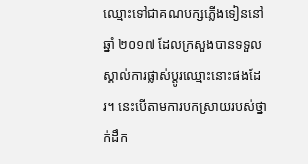ឈ្មោះទៅជាគណបក្សភ្លើងទៀននៅឆ្នាំ ២០១៧ ដែលក្រសួងបានទទួលស្គាល់ការផ្លាស់ប្តូរឈ្មោះនោះផងដែរ។ នេះបើតាមការបកស្រាយរបស់ថ្នាក់ដឹក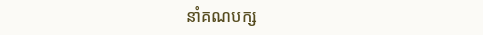នាំគណបក្ស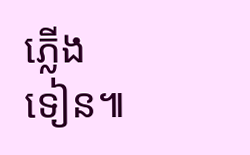ភ្លើងទៀន៕